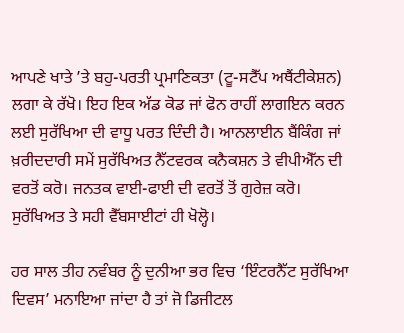ਆਪਣੇ ਖਾਤੇ ’ਤੇ ਬਹੁ-ਪਰਤੀ ਪ੍ਰਮਾਣਿਕਤਾ (ਟੂ-ਸਟੈੱਪ ਅਥੈਂਟੀਕੇਸ਼ਨ) ਲਗਾ ਕੇ ਰੱਖੋ। ਇਹ ਇਕ ਅੱਡ ਕੋਡ ਜਾਂ ਫੋਨ ਰਾਹੀਂ ਲਾਗਇਨ ਕਰਨ ਲਈ ਸੁਰੱਖਿਆ ਦੀ ਵਾਧੂ ਪਰਤ ਦਿੰਦੀ ਹੈ। ਆਨਲਾਈਨ ਬੈਂਕਿੰਗ ਜਾਂ ਖ਼ਰੀਦਦਾਰੀ ਸਮੇਂ ਸੁਰੱਖਿਅਤ ਨੈੱਟਵਰਕ ਕਨੈਕਸ਼ਨ ਤੇ ਵੀਪੀਐੱਨ ਦੀ ਵਰਤੋਂ ਕਰੋ। ਜਨਤਕ ਵਾਈ-ਫਾਈ ਦੀ ਵਰਤੋਂ ਤੋਂ ਗੁਰੇਜ਼ ਕਰੋ। ਸੁਰੱਖਿਅਤ ਤੇ ਸਹੀ ਵੈੱਬਸਾਈਟਾਂ ਹੀ ਖੋਲ੍ਹੋ।

ਹਰ ਸਾਲ ਤੀਹ ਨਵੰਬਰ ਨੂੰ ਦੁਨੀਆ ਭਰ ਵਿਚ ‘ਇੰਟਰਨੈੱਟ ਸੁਰੱਖਿਆ ਦਿਵਸ’ ਮਨਾਇਆ ਜਾਂਦਾ ਹੈ ਤਾਂ ਜੋ ਡਿਜੀਟਲ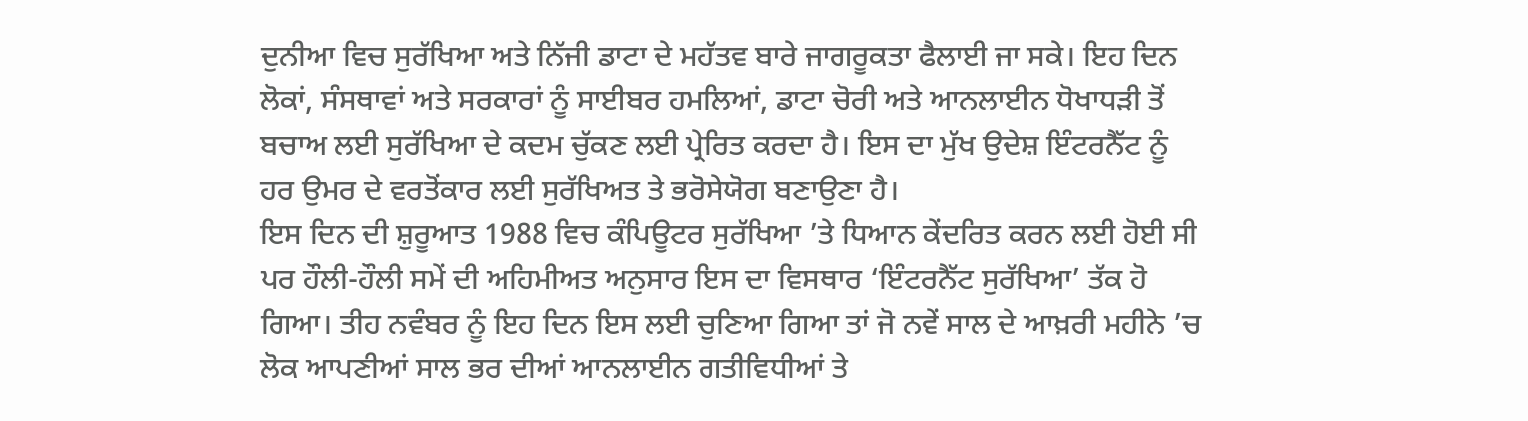ਦੁਨੀਆ ਵਿਚ ਸੁਰੱਖਿਆ ਅਤੇ ਨਿੱਜੀ ਡਾਟਾ ਦੇ ਮਹੱਤਵ ਬਾਰੇ ਜਾਗਰੂਕਤਾ ਫੈਲਾਈ ਜਾ ਸਕੇ। ਇਹ ਦਿਨ ਲੋਕਾਂ, ਸੰਸਥਾਵਾਂ ਅਤੇ ਸਰਕਾਰਾਂ ਨੂੰ ਸਾਈਬਰ ਹਮਲਿਆਂ, ਡਾਟਾ ਚੋਰੀ ਅਤੇ ਆਨਲਾਈਨ ਧੋਖਾਧੜੀ ਤੋਂ ਬਚਾਅ ਲਈ ਸੁਰੱਖਿਆ ਦੇ ਕਦਮ ਚੁੱਕਣ ਲਈ ਪ੍ਰੇਰਿਤ ਕਰਦਾ ਹੈ। ਇਸ ਦਾ ਮੁੱਖ ਉਦੇਸ਼ ਇੰਟਰਨੈੱਟ ਨੂੰ ਹਰ ਉਮਰ ਦੇ ਵਰਤੋਂਕਾਰ ਲਈ ਸੁਰੱਖਿਅਤ ਤੇ ਭਰੋਸੇਯੋਗ ਬਣਾਉਣਾ ਹੈ।
ਇਸ ਦਿਨ ਦੀ ਸ਼ੁਰੂਆਤ 1988 ਵਿਚ ਕੰਪਿਊਟਰ ਸੁਰੱਖਿਆ ’ਤੇ ਧਿਆਨ ਕੇਂਦਰਿਤ ਕਰਨ ਲਈ ਹੋਈ ਸੀ ਪਰ ਹੌਲੀ-ਹੌਲੀ ਸਮੇਂ ਦੀ ਅਹਿਮੀਅਤ ਅਨੁਸਾਰ ਇਸ ਦਾ ਵਿਸਥਾਰ ‘ਇੰਟਰਨੈੱਟ ਸੁਰੱਖਿਆ’ ਤੱਕ ਹੋ ਗਿਆ। ਤੀਹ ਨਵੰਬਰ ਨੂੰ ਇਹ ਦਿਨ ਇਸ ਲਈ ਚੁਣਿਆ ਗਿਆ ਤਾਂ ਜੋ ਨਵੇਂ ਸਾਲ ਦੇ ਆਖ਼ਰੀ ਮਹੀਨੇ ’ਚ ਲੋਕ ਆਪਣੀਆਂ ਸਾਲ ਭਰ ਦੀਆਂ ਆਨਲਾਈਨ ਗਤੀਵਿਧੀਆਂ ਤੇ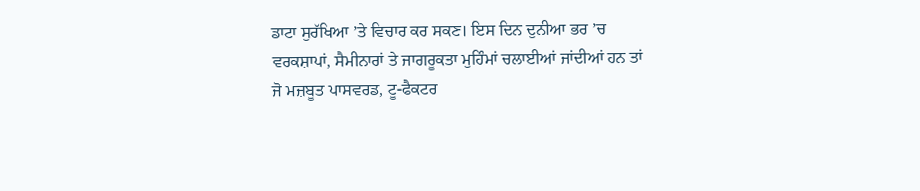ਡਾਟਾ ਸੁਰੱਖਿਆ ’ਤੇ ਵਿਚਾਰ ਕਰ ਸਕਣ। ਇਸ ਦਿਨ ਦੁਨੀਆ ਭਰ ’ਚ ਵਰਕਸ਼ਾਪਾਂ, ਸੈਮੀਨਾਰਾਂ ਤੇ ਜਾਗਰੂਕਤਾ ਮੁਹਿੰਮਾਂ ਚਲਾਈਆਂ ਜਾਂਦੀਆਂ ਹਨ ਤਾਂ ਜੋ ਮਜ਼ਬੂਤ ਪਾਸਵਰਡ, ਟੂ-ਫੈਕਟਰ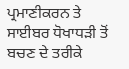ਪ੍ਰਮਾਣੀਕਰਨ ਤੇ ਸਾਈਬਰ ਧੋਖਾਧੜੀ ਤੋਂ ਬਚਣ ਦੇ ਤਰੀਕੇ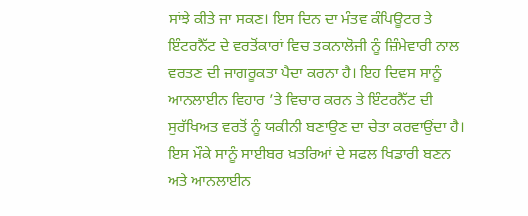ਸਾਂਝੇ ਕੀਤੇ ਜਾ ਸਕਣ। ਇਸ ਦਿਨ ਦਾ ਮੰਤਵ ਕੰਪਿਊਟਰ ਤੇ ਇੰਟਰਨੈੱਟ ਦੇ ਵਰਤੋਂਕਾਰਾਂ ਵਿਚ ਤਕਨਾਲੋਜੀ ਨੂੰ ਜ਼ਿੰਮੇਵਾਰੀ ਨਾਲ ਵਰਤਣ ਦੀ ਜਾਗਰੂਕਤਾ ਪੈਦਾ ਕਰਨਾ ਹੈ। ਇਹ ਦਿਵਸ ਸਾਨੂੰ ਆਨਲਾਈਨ ਵਿਹਾਰ ’ਤੇ ਵਿਚਾਰ ਕਰਨ ਤੇ ਇੰਟਰਨੈੱਟ ਦੀ ਸੁਰੱਖਿਅਤ ਵਰਤੋਂ ਨੂੰ ਯਕੀਨੀ ਬਣਾਉਣ ਦਾ ਚੇਤਾ ਕਰਵਾਉਂਦਾ ਹੈ। ਇਸ ਮੌਕੇ ਸਾਨੂੰ ਸਾਈਬਰ ਖ਼ਤਰਿਆਂ ਦੇ ਸਫਲ ਖਿਡਾਰੀ ਬਣਨ ਅਤੇ ਆਨਲਾਈਨ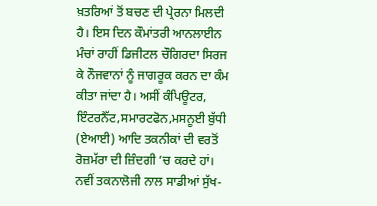ਖ਼ਤਰਿਆਂ ਤੋਂ ਬਚਣ ਦੀ ਪ੍ਰੇਰਨਾ ਮਿਲਦੀ ਹੈ। ਇਸ ਦਿਨ ਕੌਮਾਂਤਰੀ ਆਨਲਾਈਨ ਮੰਚਾਂ ਰਾਹੀਂ ਡਿਜੀਟਲ ਚੌਗਿਰਦਾ ਸਿਰਜ ਕੇ ਨੌਜਵਾਨਾਂ ਨੂੰ ਜਾਗਰੂਕ ਕਰਨ ਦਾ ਕੰਮ ਕੀਤਾ ਜਾਂਦਾ ਹੈ। ਅਸੀਂ ਕੰਪਿਊਟਰ, ਇੰਟਰਨੈੱਟ,ਸਮਾਰਟਫੋਨ,ਮਸਨੂਈ ਬੁੱਧੀ (ਏਆਈ) ਆਦਿ ਤਕਨੀਕਾਂ ਦੀ ਵਰਤੋਂ ਰੋਜ਼ਮੱਰਾ ਦੀ ਜ਼ਿੰਦਗੀ ’ਚ ਕਰਦੇ ਹਾਂ। ਨਵੀਂ ਤਕਨਾਲੋਜੀ ਨਾਲ ਸਾਡੀਆਂ ਸੁੱਖ-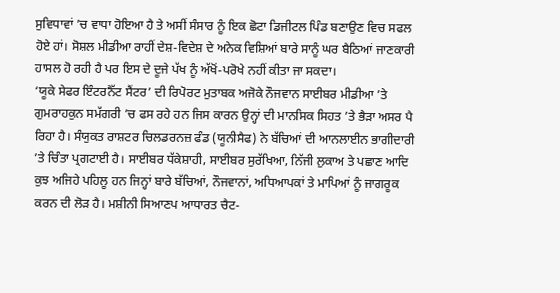ਸੁਵਿਧਾਵਾਂ ’ਚ ਵਾਧਾ ਹੋਇਆ ਹੈ ਤੇ ਅਸੀਂ ਸੰਸਾਰ ਨੂੰ ਇਕ ਛੋਟਾ ਡਿਜੀਟਲ ਪਿੰਡ ਬਣਾਉਣ ਵਿਚ ਸਫਲ ਹੋਏ ਹਾਂ। ਸੋਸ਼ਲ ਮੀਡੀਆ ਰਾਹੀਂ ਦੇਸ਼-ਵਿਦੇਸ਼ ਦੇ ਅਨੇਕ ਵਿਸ਼ਿਆਂ ਬਾਰੇ ਸਾਨੂੰ ਘਰ ਬੈਠਿਆਂ ਜਾਣਕਾਰੀ ਹਾਸਲ ਹੋ ਰਹੀ ਹੈ ਪਰ ਇਸ ਦੇ ਦੂਜੇ ਪੱਖ ਨੂੰ ਅੱਖੋਂ-ਪਰੋਖੇ ਨਹੀਂ ਕੀਤਾ ਜਾ ਸਕਦਾ।
‘ਯੂਕੇ ਸੇਫਰ ਇੰਟਰਨੈੱਟ ਸੈਂਟਰ’ ਦੀ ਰਿਪੋਰਟ ਮੁਤਾਬਕ ਅਜੋਕੇ ਨੌਜਵਾਨ ਸਾਈਬਰ ਮੀਡੀਆ ’ਤੇ ਗੁਮਰਾਹਕੁਨ ਸਮੱਗਰੀ ’ਚ ਫਸ ਰਹੇ ਹਨ ਜਿਸ ਕਾਰਨ ਉਨ੍ਹਾਂ ਦੀ ਮਾਨਸਿਕ ਸਿਹਤ ’ਤੇ ਭੈੜਾ ਅਸਰ ਪੈ ਰਿਹਾ ਹੈ। ਸੰਯੁਕਤ ਰਾਸ਼ਟਰ ਚਿਲਡਰਨਜ਼ ਫੰਡ (ਯੂਨੀਸੈਫ) ਨੇ ਬੱਚਿਆਂ ਦੀ ਆਨਲਾਈਨ ਭਾਗੀਦਾਰੀ ’ਤੇ ਚਿੰਤਾ ਪ੍ਰਗਟਾਈ ਹੈ। ਸਾਈਬਰ ਧੱਕੇਸ਼ਾਹੀ, ਸਾਈਬਰ ਸੁਰੱਖਿਆ, ਨਿੱਜੀ ਲੁਕਾਅ ਤੇ ਪਛਾਣ ਆਦਿ ਕੁਝ ਅਜਿਹੇ ਪਹਿਲੂ ਹਨ ਜਿਨ੍ਹਾਂ ਬਾਰੇ ਬੱਚਿਆਂ, ਨੌਜਵਾਨਾਂ, ਅਧਿਆਪਕਾਂ ਤੇ ਮਾਪਿਆਂ ਨੂੰ ਜਾਗਰੂਕ ਕਰਨ ਦੀ ਲੋੜ ਹੈ। ਮਸ਼ੀਨੀ ਸਿਆਣਪ ਆਧਾਰਤ ਚੈਟ-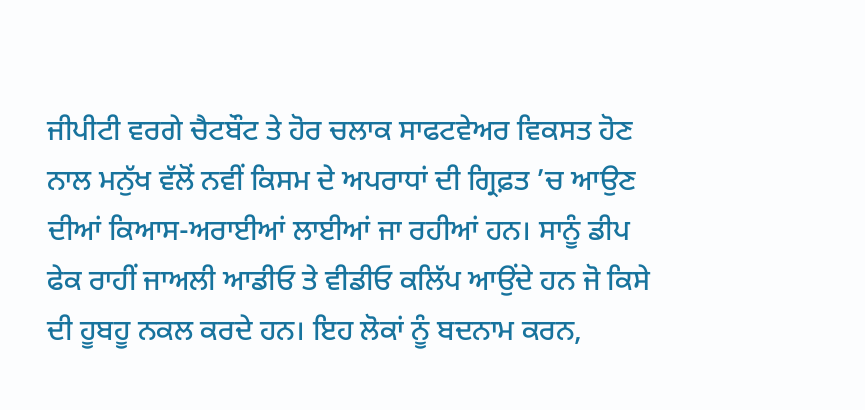ਜੀਪੀਟੀ ਵਰਗੇ ਚੈਟਬੌਟ ਤੇ ਹੋਰ ਚਲਾਕ ਸਾਫਟਵੇਅਰ ਵਿਕਸਤ ਹੋਣ ਨਾਲ ਮਨੁੱਖ ਵੱਲੋਂ ਨਵੀਂ ਕਿਸਮ ਦੇ ਅਪਰਾਧਾਂ ਦੀ ਗ੍ਰਿਫ਼ਤ ’ਚ ਆਉਣ ਦੀਆਂ ਕਿਆਸ-ਅਰਾਈਆਂ ਲਾਈਆਂ ਜਾ ਰਹੀਆਂ ਹਨ। ਸਾਨੂੰ ਡੀਪ ਫੇਕ ਰਾਹੀਂ ਜਾਅਲੀ ਆਡੀਓ ਤੇ ਵੀਡੀਓ ਕਲਿੱਪ ਆਉਂਦੇ ਹਨ ਜੋ ਕਿਸੇ ਦੀ ਹੂਬਹੂ ਨਕਲ ਕਰਦੇ ਹਨ। ਇਹ ਲੋਕਾਂ ਨੂੰ ਬਦਨਾਮ ਕਰਨ,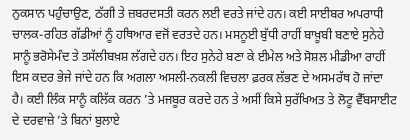ਨੁਕਸਾਨ ਪਹੁੰਚਾਉਣ, ਠੱਗੀ ਤੇ ਜ਼ਬਰਦਸਤੀ ਕਰਨ ਲਈ ਵਰਤੇ ਜਾਂਦੇ ਹਨ। ਕਈ ਸਾਈਬਰ ਅਪਰਾਧੀ ਚਾਲਕ-ਰਹਿਤ ਗੱਡੀਆਂ ਨੂੰ ਹਥਿਆਰ ਵਜੋਂ ਵਰਤਦੇ ਹਨ। ਮਸਨੂਈ ਬੁੱਧੀ ਰਾਹੀਂ ਬਾਖ਼ੂਬੀ ਬਣਾਏ ਸੁਨੇਹੇ ਸਾਨੂੰ ਭਰੋਸੇਮੰਦ ਤੇ ਤਸੱਲੀਬਖ਼ਸ਼ ਲੱਗਦੇ ਹਨ। ਇਹ ਸੁਨੇਹੇ ਬਣਾ ਕੇ ਈਮੇਲ ਅਤੇ ਸੋਸ਼ਲ ਮੀਡੀਆ ਰਾਹੀਂ ਇਸ ਕਦਰ ਭੇਜੇ ਜਾਂਦੇ ਹਨ ਕਿ ਅਗਲਾ ਅਸਲੀ-ਨਕਲੀ ਵਿਚਲਾ ਫ਼ਰਕ ਲੱਭਣ ਦੇ ਅਸਮਰੱਥ ਹੋ ਜਾਂਦਾ ਹੈ। ਕਈ ਲਿੰਕ ਸਾਨੂੰ ਕਲਿੱਕ ਕਰਨ ’ਤੇ ਮਜਬੂਰ ਕਰਦੇ ਹਨ ਤੇ ਅਸੀਂ ਕਿਸੇ ਸੁਰੱਖਿਅਤ ਤੇ ਲੋਟੂ ਵੈੱਬਸਾਈਟ ਦੇ ਦਰਵਾਜ਼ੇ ’ਤੇ ਬਿਨਾਂ ਬੁਲਾਏ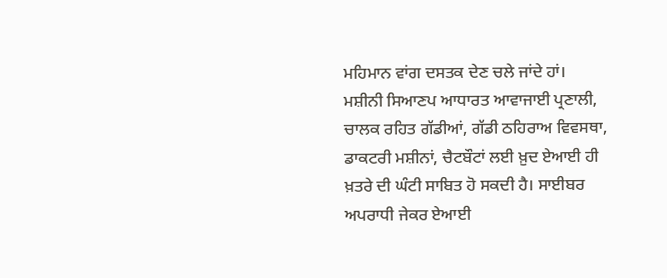ਮਹਿਮਾਨ ਵਾਂਗ ਦਸਤਕ ਦੇਣ ਚਲੇ ਜਾਂਦੇ ਹਾਂ।
ਮਸ਼ੀਨੀ ਸਿਆਣਪ ਆਧਾਰਤ ਆਵਾਜਾਈ ਪ੍ਰਣਾਲੀ, ਚਾਲਕ ਰਹਿਤ ਗੱਡੀਆਂ, ਗੱਡੀ ਠਹਿਰਾਅ ਵਿਵਸਥਾ, ਡਾਕਟਰੀ ਮਸ਼ੀਨਾਂ, ਚੈਟਬੌਟਾਂ ਲਈ ਖ਼ੁਦ ਏਆਈ ਹੀ ਖ਼ਤਰੇ ਦੀ ਘੰਟੀ ਸਾਬਿਤ ਹੋ ਸਕਦੀ ਹੈ। ਸਾਈਬਰ ਅਪਰਾਧੀ ਜੇਕਰ ਏਆਈ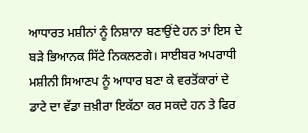ਆਧਾਰਤ ਮਸ਼ੀਨਾਂ ਨੂੰ ਨਿਸ਼ਾਨਾ ਬਣਾਉਂਦੇ ਹਨ ਤਾਂ ਇਸ ਦੇ ਬੜੇ ਭਿਆਨਕ ਸਿੱਟੇ ਨਿਕਲਣਗੇ। ਸਾਈਬਰ ਅਪਰਾਧੀ ਮਸ਼ੀਨੀ ਸਿਆਣਪ ਨੂੰ ਆਧਾਰ ਬਣਾ ਕੇ ਵਰਤੋਂਕਾਰਾਂ ਦੇ ਡਾਟੇ ਦਾ ਵੱਡਾ ਜ਼ਖ਼ੀਰਾ ਇਕੱਠਾ ਕਰ ਸਕਦੇ ਹਨ ਤੇ ਫਿਰ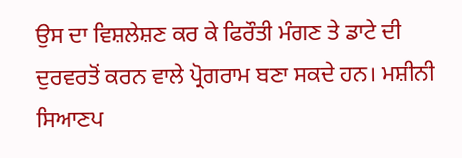ਉਸ ਦਾ ਵਿਸ਼ਲੇਸ਼ਣ ਕਰ ਕੇ ਫਿਰੌਤੀ ਮੰਗਣ ਤੇ ਡਾਟੇ ਦੀ ਦੁਰਵਰਤੋਂ ਕਰਨ ਵਾਲੇ ਪ੍ਰੋਗਰਾਮ ਬਣਾ ਸਕਦੇ ਹਨ। ਮਸ਼ੀਨੀ ਸਿਆਣਪ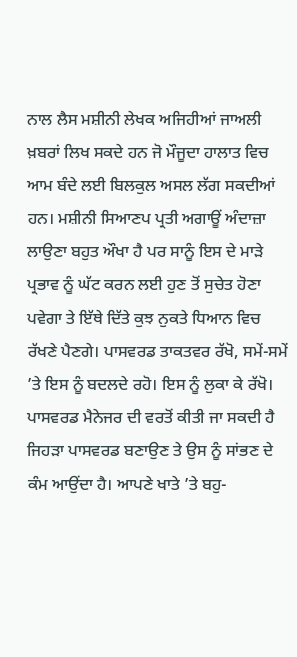ਨਾਲ ਲੈਸ ਮਸ਼ੀਨੀ ਲੇਖਕ ਅਜਿਹੀਆਂ ਜਾਅਲੀ ਖ਼ਬਰਾਂ ਲਿਖ ਸਕਦੇ ਹਨ ਜੋ ਮੌਜੂਦਾ ਹਾਲਾਤ ਵਿਚ ਆਮ ਬੰਦੇ ਲਈ ਬਿਲਕੁਲ ਅਸਲ ਲੱਗ ਸਕਦੀਆਂ ਹਨ। ਮਸ਼ੀਨੀ ਸਿਆਣਪ ਪ੍ਰਤੀ ਅਗਾਊਂ ਅੰਦਾਜ਼ਾ ਲਾਉਣਾ ਬਹੁਤ ਔਖਾ ਹੈ ਪਰ ਸਾਨੂੰ ਇਸ ਦੇ ਮਾੜੇ ਪ੍ਰਭਾਵ ਨੂੰ ਘੱਟ ਕਰਨ ਲਈ ਹੁਣ ਤੋਂ ਸੁਚੇਤ ਹੋਣਾ ਪਵੇਗਾ ਤੇ ਇੱਥੇ ਦਿੱਤੇ ਕੁਝ ਨੁਕਤੇ ਧਿਆਨ ਵਿਚ ਰੱਖਣੇ ਪੈਣਗੇ। ਪਾਸਵਰਡ ਤਾਕਤਵਰ ਰੱਖੋ, ਸਮੇਂ-ਸਮੇਂ ’ਤੇ ਇਸ ਨੂੰ ਬਦਲਦੇ ਰਹੋ। ਇਸ ਨੂੰ ਲੁਕਾ ਕੇ ਰੱਖੋ। ਪਾਸਵਰਡ ਮੈਨੇਜਰ ਦੀ ਵਰਤੋਂ ਕੀਤੀ ਜਾ ਸਕਦੀ ਹੈ ਜਿਹੜਾ ਪਾਸਵਰਡ ਬਣਾਉਣ ਤੇ ਉਸ ਨੂੰ ਸਾਂਭਣ ਦੇ ਕੰਮ ਆਉਂਦਾ ਹੈ। ਆਪਣੇ ਖਾਤੇ ’ਤੇ ਬਹੁ-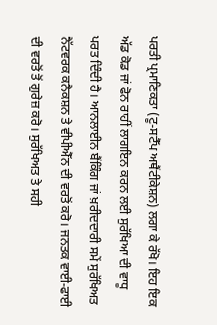ਪਰਤੀ ਪ੍ਰਮਾਣਿਕਤਾ (ਟੂ-ਸਟੈੱਪ ਅਥੈਂਟੀਕੇਸ਼ਨ) ਲਗਾ ਕੇ ਰੱਖੋ। ਇਹ ਇਕ ਅੱਡ ਕੋਡ ਜਾਂ ਫੋਨ ਰਾਹੀਂ ਲਾਗਇਨ ਕਰਨ ਲਈ ਸੁਰੱਖਿਆ ਦੀ ਵਾਧੂ ਪਰਤ ਦਿੰਦੀ ਹੈ। ਆਨਲਾਈਨ ਬੈਂਕਿੰਗ ਜਾਂ ਖ਼ਰੀਦਦਾਰੀ ਸਮੇਂ ਸੁਰੱਖਿਅਤ ਨੈੱਟਵਰਕ ਕਨੈਕਸ਼ਨ ਤੇ ਵੀਪੀਐੱਨ ਦੀ ਵਰਤੋਂ ਕਰੋ। ਜਨਤਕ ਵਾਈ-ਫਾਈ ਦੀ ਵਰਤੋਂ ਤੋਂ ਗੁਰੇਜ਼ ਕਰੋ। ਸੁਰੱਖਿਅਤ ਤੇ ਸਹੀ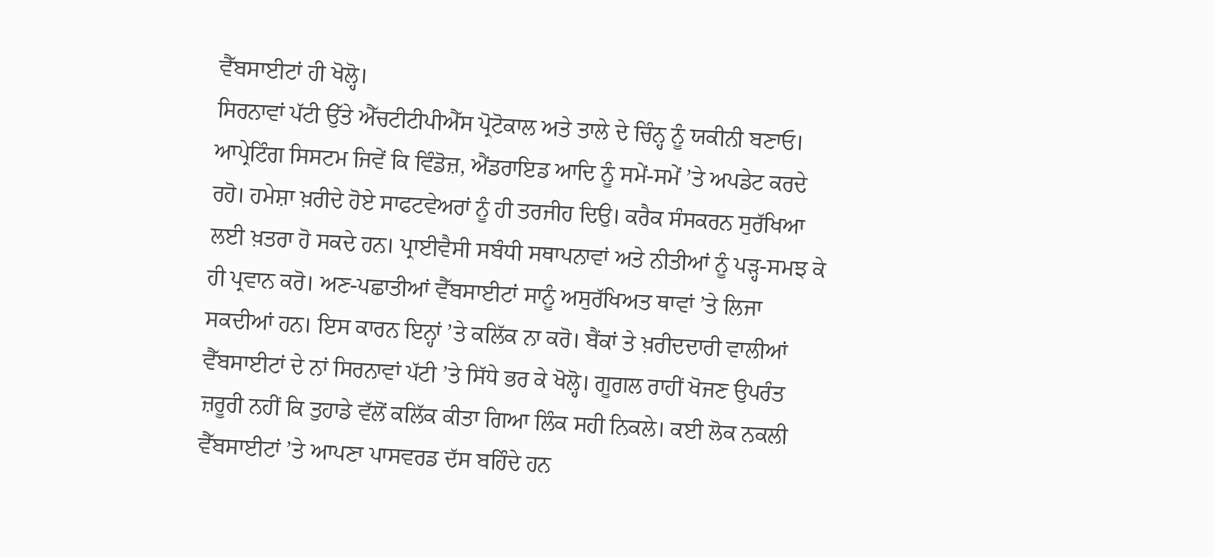ਵੈੱਬਸਾਈਟਾਂ ਹੀ ਖੋਲ੍ਹੋ।
ਸਿਰਨਾਵਾਂ ਪੱਟੀ ਉੱਤੇ ਐੱਚਟੀਟੀਪੀਐੱਸ ਪ੍ਰੋਟੋਕਾਲ ਅਤੇ ਤਾਲੇ ਦੇ ਚਿੰਨ੍ਹ ਨੂੰ ਯਕੀਨੀ ਬਣਾਓ। ਆਪ੍ਰੇਟਿੰਗ ਸਿਸਟਮ ਜਿਵੇਂ ਕਿ ਵਿੰਡੋਜ਼, ਐਂਡਰਾਇਡ ਆਦਿ ਨੂੰ ਸਮੇਂ-ਸਮੇਂ ’ਤੇ ਅਪਡੇਟ ਕਰਦੇ ਰਹੋ। ਹਮੇਸ਼ਾ ਖ਼ਰੀਦੇ ਹੋਏ ਸਾਫਟਵੇਅਰਾਂ ਨੂੰ ਹੀ ਤਰਜੀਹ ਦਿਉ। ਕਰੈਕ ਸੰਸਕਰਨ ਸੁਰੱਖਿਆ ਲਈ ਖ਼ਤਰਾ ਹੋ ਸਕਦੇ ਹਨ। ਪ੍ਰਾਈਵੈਸੀ ਸਬੰਧੀ ਸਥਾਪਨਾਵਾਂ ਅਤੇ ਨੀਤੀਆਂ ਨੂੰ ਪੜ੍ਹ-ਸਮਝ ਕੇ ਹੀ ਪ੍ਰਵਾਨ ਕਰੋ। ਅਣ-ਪਛਾਤੀਆਂ ਵੈੱਬਸਾਈਟਾਂ ਸਾਨੂੰ ਅਸੁਰੱਖਿਅਤ ਥਾਵਾਂ ’ਤੇ ਲਿਜਾ ਸਕਦੀਆਂ ਹਨ। ਇਸ ਕਾਰਨ ਇਨ੍ਹਾਂ ’ਤੇ ਕਲਿੱਕ ਨਾ ਕਰੋ। ਬੈਂਕਾਂ ਤੇ ਖ਼ਰੀਦਦਾਰੀ ਵਾਲੀਆਂ ਵੈੱਬਸਾਈਟਾਂ ਦੇ ਨਾਂ ਸਿਰਨਾਵਾਂ ਪੱਟੀ ’ਤੇ ਸਿੱਧੇ ਭਰ ਕੇ ਖੋਲ੍ਹੋ। ਗੂਗਲ ਰਾਹੀਂ ਖੋਜਣ ਉਪਰੰਤ ਜ਼ਰੂਰੀ ਨਹੀਂ ਕਿ ਤੁਹਾਡੇ ਵੱਲੋਂ ਕਲਿੱਕ ਕੀਤਾ ਗਿਆ ਲਿੰਕ ਸਹੀ ਨਿਕਲੇ। ਕਈ ਲੋਕ ਨਕਲੀ ਵੈੱਬਸਾਈਟਾਂ ’ਤੇ ਆਪਣਾ ਪਾਸਵਰਡ ਦੱਸ ਬਹਿੰਦੇ ਹਨ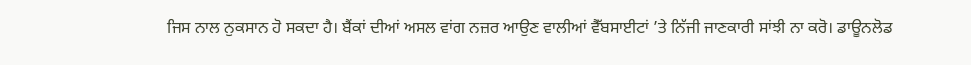ਜਿਸ ਨਾਲ ਨੁਕਸਾਨ ਹੋ ਸਕਦਾ ਹੈ। ਬੈਂਕਾਂ ਦੀਆਂ ਅਸਲ ਵਾਂਗ ਨਜ਼ਰ ਆਉਣ ਵਾਲੀਆਂ ਵੈੱਬਸਾਈਟਾਂ ’ਤੇ ਨਿੱਜੀ ਜਾਣਕਾਰੀ ਸਾਂਝੀ ਨਾ ਕਰੋ। ਡਾਊਨਲੋਡ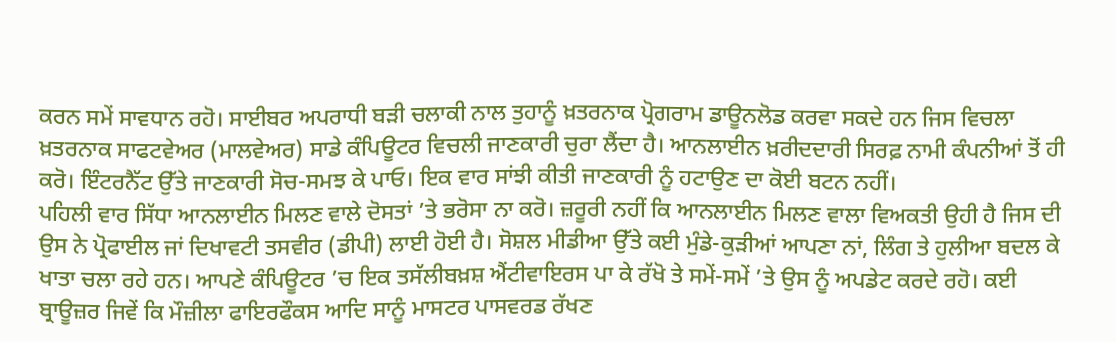ਕਰਨ ਸਮੇਂ ਸਾਵਧਾਨ ਰਹੋ। ਸਾਈਬਰ ਅਪਰਾਧੀ ਬੜੀ ਚਲਾਕੀ ਨਾਲ ਤੁਹਾਨੂੰ ਖ਼ਤਰਨਾਕ ਪ੍ਰੋਗਰਾਮ ਡਾਊਨਲੋਡ ਕਰਵਾ ਸਕਦੇ ਹਨ ਜਿਸ ਵਿਚਲਾ ਖ਼ਤਰਨਾਕ ਸਾਫਟਵੇਅਰ (ਮਾਲਵੇਅਰ) ਸਾਡੇ ਕੰਪਿਊਟਰ ਵਿਚਲੀ ਜਾਣਕਾਰੀ ਚੁਰਾ ਲੈਂਦਾ ਹੈ। ਆਨਲਾਈਨ ਖ਼ਰੀਦਦਾਰੀ ਸਿਰਫ਼ ਨਾਮੀ ਕੰਪਨੀਆਂ ਤੋਂ ਹੀ ਕਰੋ। ਇੰਟਰਨੈੱਟ ਉੱਤੇ ਜਾਣਕਾਰੀ ਸੋਚ-ਸਮਝ ਕੇ ਪਾਓ। ਇਕ ਵਾਰ ਸਾਂਝੀ ਕੀਤੀ ਜਾਣਕਾਰੀ ਨੂੰ ਹਟਾਉਣ ਦਾ ਕੋਈ ਬਟਨ ਨਹੀਂ।
ਪਹਿਲੀ ਵਾਰ ਸਿੱਧਾ ਆਨਲਾਈਨ ਮਿਲਣ ਵਾਲੇ ਦੋਸਤਾਂ ’ਤੇ ਭਰੋਸਾ ਨਾ ਕਰੋ। ਜ਼ਰੂਰੀ ਨਹੀਂ ਕਿ ਆਨਲਾਈਨ ਮਿਲਣ ਵਾਲਾ ਵਿਅਕਤੀ ਉਹੀ ਹੈ ਜਿਸ ਦੀ ਉਸ ਨੇ ਪ੍ਰੋਫਾਈਲ ਜਾਂ ਦਿਖਾਵਟੀ ਤਸਵੀਰ (ਡੀਪੀ) ਲਾਈ ਹੋਈ ਹੈ। ਸੋਸ਼ਲ ਮੀਡੀਆ ਉੱਤੇ ਕਈ ਮੁੰਡੇ-ਕੁੜੀਆਂ ਆਪਣਾ ਨਾਂ, ਲਿੰਗ ਤੇ ਹੁਲੀਆ ਬਦਲ ਕੇ ਖਾਤਾ ਚਲਾ ਰਹੇ ਹਨ। ਆਪਣੇ ਕੰਪਿਊਟਰ ’ਚ ਇਕ ਤਸੱਲੀਬਖ਼ਸ਼ ਐਂਟੀਵਾਇਰਸ ਪਾ ਕੇ ਰੱਖੋ ਤੇ ਸਮੇਂ-ਸਮੇਂ ’ਤੇ ਉਸ ਨੂੰ ਅਪਡੇਟ ਕਰਦੇ ਰਹੋ। ਕਈ ਬ੍ਰਾਊਜ਼ਰ ਜਿਵੇਂ ਕਿ ਮੌਜ਼ੀਲਾ ਫਾਇਰਫੌਕਸ ਆਦਿ ਸਾਨੂੰ ਮਾਸਟਰ ਪਾਸਵਰਡ ਰੱਖਣ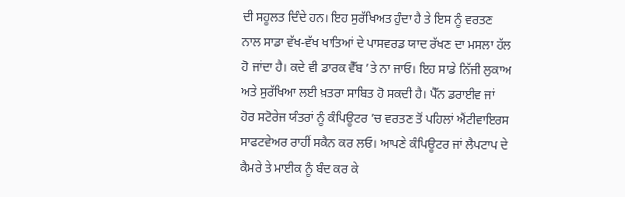ਦੀ ਸਹੂਲਤ ਦਿੰਦੇ ਹਨ। ਇਹ ਸੁਰੱਖਿਅਤ ਹੁੰਦਾ ਹੈ ਤੇ ਇਸ ਨੂੰ ਵਰਤਣ ਨਾਲ ਸਾਡਾ ਵੱਖ-ਵੱਖ ਖਾਤਿਆਂ ਦੇ ਪਾਸਵਰਡ ਯਾਦ ਰੱਖਣ ਦਾ ਮਸਲਾ ਹੱਲ ਹੋ ਜਾਂਦਾ ਹੈ। ਕਦੇ ਵੀ ਡਾਰਕ ਵੈੱਬ ’ਤੇ ਨਾ ਜਾਓ। ਇਹ ਸਾਡੇ ਨਿੱਜੀ ਲੁਕਾਅ ਅਤੇ ਸੁਰੱਖਿਆ ਲਈ ਖ਼ਤਰਾ ਸਾਬਿਤ ਹੋ ਸਕਦੀ ਹੈ। ਪੈੱਨ ਡਰਾਈਵ ਜਾਂ ਹੋਰ ਸਟੋਰੇਜ ਯੰਤਰਾਂ ਨੂੰ ਕੰਪਿਊਟਰ ’ਚ ਵਰਤਣ ਤੋਂ ਪਹਿਲਾਂ ਐਂਟੀਵਾਇਰਸ ਸਾਫਟਵੇਅਰ ਰਾਹੀਂ ਸਕੈਨ ਕਰ ਲਓ। ਆਪਣੇ ਕੰਪਿਊਟਰ ਜਾਂ ਲੈਪਟਾਪ ਦੇ ਕੈਮਰੇ ਤੇ ਮਾਈਕ ਨੂੰ ਬੰਦ ਕਰ ਕੇ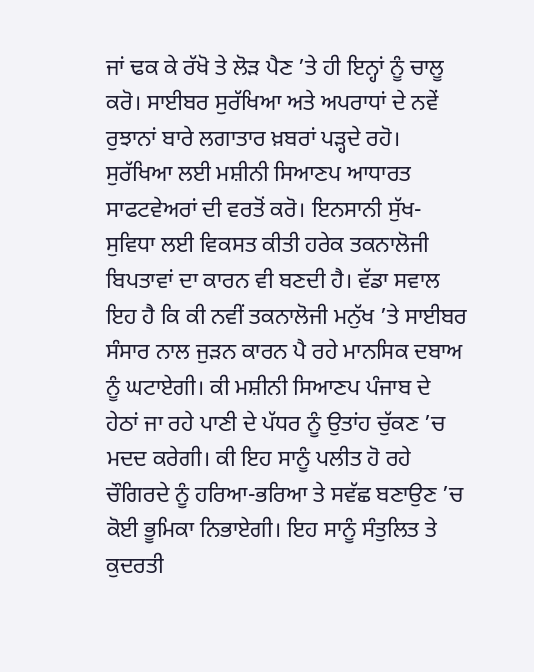ਜਾਂ ਢਕ ਕੇ ਰੱਖੋ ਤੇ ਲੋੜ ਪੈਣ ’ਤੇ ਹੀ ਇਨ੍ਹਾਂ ਨੂੰ ਚਾਲੂ ਕਰੋ। ਸਾਈਬਰ ਸੁਰੱਖਿਆ ਅਤੇ ਅਪਰਾਧਾਂ ਦੇ ਨਵੇਂ ਰੁਝਾਨਾਂ ਬਾਰੇ ਲਗਾਤਾਰ ਖ਼ਬਰਾਂ ਪੜ੍ਹਦੇ ਰਹੋ। ਸੁਰੱਖਿਆ ਲਈ ਮਸ਼ੀਨੀ ਸਿਆਣਪ ਆਧਾਰਤ ਸਾਫਟਵੇਅਰਾਂ ਦੀ ਵਰਤੋਂ ਕਰੋ। ਇਨਸਾਨੀ ਸੁੱਖ-ਸੁਵਿਧਾ ਲਈ ਵਿਕਸਤ ਕੀਤੀ ਹਰੇਕ ਤਕਨਾਲੋਜੀ ਬਿਪਤਾਵਾਂ ਦਾ ਕਾਰਨ ਵੀ ਬਣਦੀ ਹੈ। ਵੱਡਾ ਸਵਾਲ ਇਹ ਹੈ ਕਿ ਕੀ ਨਵੀਂ ਤਕਨਾਲੋਜੀ ਮਨੁੱਖ ’ਤੇ ਸਾਈਬਰ ਸੰਸਾਰ ਨਾਲ ਜੁੜਨ ਕਾਰਨ ਪੈ ਰਹੇ ਮਾਨਸਿਕ ਦਬਾਅ ਨੂੰ ਘਟਾਏਗੀ। ਕੀ ਮਸ਼ੀਨੀ ਸਿਆਣਪ ਪੰਜਾਬ ਦੇ ਹੇਠਾਂ ਜਾ ਰਹੇ ਪਾਣੀ ਦੇ ਪੱਧਰ ਨੂੰ ਉਤਾਂਹ ਚੁੱਕਣ ’ਚ ਮਦਦ ਕਰੇਗੀ। ਕੀ ਇਹ ਸਾਨੂੰ ਪਲੀਤ ਹੋ ਰਹੇ ਚੌਗਿਰਦੇ ਨੂੰ ਹਰਿਆ-ਭਰਿਆ ਤੇ ਸਵੱਛ ਬਣਾਉਣ ’ਚ ਕੋਈ ਭੂਮਿਕਾ ਨਿਭਾਏਗੀ। ਇਹ ਸਾਨੂੰ ਸੰਤੁਲਿਤ ਤੇ ਕੁਦਰਤੀ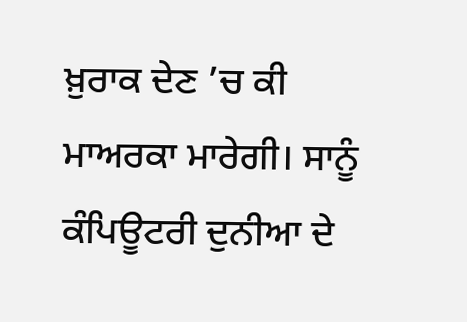ਖ਼ੁਰਾਕ ਦੇਣ ’ਚ ਕੀ ਮਾਅਰਕਾ ਮਾਰੇਗੀ। ਸਾਨੂੰ ਕੰਪਿਊਟਰੀ ਦੁਨੀਆ ਦੇ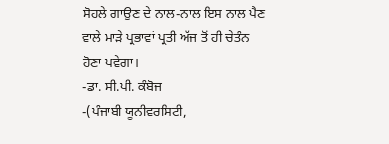ਸੋਹਲੇ ਗਾਉਣ ਦੇ ਨਾਲ-ਨਾਲ ਇਸ ਨਾਲ ਪੈਣ ਵਾਲੇ ਮਾੜੇ ਪ੍ਰਭਾਵਾਂ ਪ੍ਰਤੀ ਅੱਜ ਤੋਂ ਹੀ ਚੇਤੰਨ ਹੋਣਾ ਪਵੇਗਾ।
-ਡਾ. ਸੀ.ਪੀ. ਕੰਬੋਜ
-(ਪੰਜਾਬੀ ਯੂਨੀਵਰਸਿਟੀ,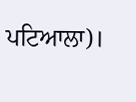ਪਟਿਆਲਾ)।